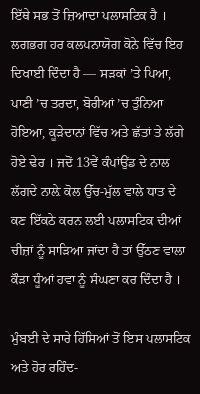ਇੱਥੇ ਸਭ ਤੋਂ ਜ਼ਿਆਦਾ ਪਲਾਸਟਿਕ ਹੈ । ਲਗਭਗ ਹਰ ਕਲਪਨਾਯੋਗ ਕੋਨੇ ਵਿੱਚ ਇਹ ਦਿਖਾਈ ਦਿੰਦਾ ਹੈ — ਸੜਕਾਂ ’ਤੇ ਪਿਆ, ਪਾਣੀ ’ਚ ਤਰਦਾ, ਬੋਰੀਆਂ ’ਚ ਤੁੰਨਿਆ ਹੋਇਆ, ਕੂੜੇਦਾਨਾਂ ਵਿੱਚ ਅਤੇ ਛੱਤਾਂ ਤੇ ਲੱਗੇ ਹੋਏ ਢੇਰ । ਜਦੋਂ 13ਵੇਂ ਕੰਪਾਂਉਂਡ ਦੇ ਨਾਲ ਲੱਗਦੇ ਨਾਲ਼ੇ ਕੋਲ ਉੱਚ-ਮੁੱਲ ਵਾਲੇ ਧਾਤ ਦੇ ਕਣ ਇੱਕਠੇ ਕਰਨ ਲਈ ਪਲਾਸਟਿਕ ਦੀਆਂ ਚੀਜ਼ਾਂ ਨੂੰ ਸਾੜਿਆ ਜਾਂਦਾ ਹੈ ਤਾਂ ਉੱਠਣ ਵਾਲਾ ਕੌੜਾ ਧੂੰਆਂ ਹਵਾ ਨੂੰ ਸੰਘਣਾ ਕਰ ਦਿੰਦਾ ਹੈ ।

ਮੁੰਬਈ ਦੇ ਸਾਰੇ ਹਿੱਸਿਆਂ ਤੋਂ ਇਸ ਪਲਾਸਟਿਕ ਅਤੇ ਹੋਰ ਰਹਿੰਦ-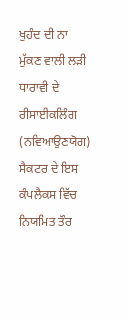ਖੁਹੰਦ ਦੀ ਨਾ ਮੁੱਕਣ ਵਾਲੀ ਲੜੀ ਧਾਰਾਵੀ ਦੇ ਰੀਸਾਈਕਲਿੰਗ (ਨਵਿਆਉਣਯੋਗ) ਸੈਕਟਰ ਦੇ ਇਸ ਕੰਪਲੈਕਸ ਵਿੱਚ ਨਿਯਮਿਤ ਤੌਰ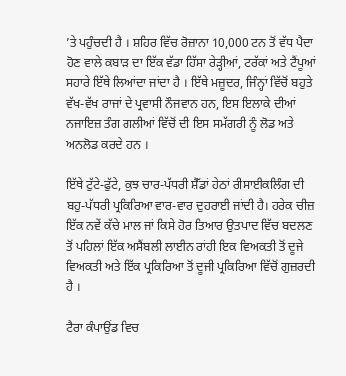’ਤੇ ਪਹੁੰਚਦੀ ਹੈ । ਸ਼ਹਿਰ ਵਿੱਚ ਰੋਜ਼ਾਨਾ 10,000 ਟਨ ਤੋਂ ਵੱਧ ਪੈਦਾ ਹੋਣ ਵਾਲੇ ਕਬਾੜ ਦਾ ਇੱਕ ਵੱਡਾ ਹਿੱਸਾ ਰੇੜ੍ਹੀਆਂ, ਟਰੱਕਾਂ ਅਤੇ ਟੈਂਪੂਆਂ ਸਹਾਰੇ ਇੱਥੇ ਲਿਆਂਦਾ ਜਾਂਦਾ ਹੈ । ਇੱਥੇ ਮਜ਼ੂਦਰ, ਜਿੰਨ੍ਹਾਂ ਵਿੱਚੋਂ ਬਹੁਤੇ ਵੱਖ-ਵੱਖ ਰਾਜਾਂ ਦੇ ਪ੍ਰਵਾਸੀ ਨੌਜਵਾਨ ਹਨ, ਇਸ ਇਲਾਕੇ ਦੀਆਂ ਨਜਾਇਜ਼ ਤੰਗ ਗਲੀਆਂ ਵਿੱਚੋਂ ਦੀ ਇਸ ਸਮੱਗਰੀ ਨੂੰ ਲੋਡ ਅਤੇ ਅਨਲੋਡ ਕਰਦੇ ਹਨ ।

ਇੱਥੇ ਟੁੱਟੇ-ਫੁੱਟੇ, ਕੁਝ ਚਾਰ-ਪੱਧਰੀ ਸ਼ੈੱਡਾਂ ਹੇਠਾਂ ਰੀਸਾਈਕਲਿੰਗ ਦੀ ਬਹੁ-ਪੱਧਰੀ ਪ੍ਰਕਿਰਿਆ ਵਾਰ-ਵਾਰ ਦੁਹਰਾਈ ਜਾਂਦੀ ਹੈ। ਹਰੇਕ ਚੀਜ਼ ਇੱਕ ਨਵੇਂ ਕੱਚੇ ਮਾਲ ਜਾਂ ਕਿਸੇ ਹੋਰ ਤਿਆਰ ਉਤਪਾਦ ਵਿੱਚ ਬਦਲਣ ਤੋਂ ਪਹਿਲਾਂ ਇੱਕ ਅਸੈਂਬਲੀ ਲਾਈਨ ਰਾਂਹੀ ਇਕ ਵਿਅਕਤੀ ਤੋਂ ਦੂਜੇ ਵਿਅਕਤੀ ਅਤੇ ਇੱਕ ਪ੍ਰਕਿਰਿਆ ਤੋਂ ਦੂਜੀ ਪ੍ਰਕਿਰਿਆ ਵਿੱਚੋਂ ਗੁਜ਼ਰਦੀ ਹੈ ।

ਟੈਰਾ ਕੰਪਾਉਂਡ ਵਿਚ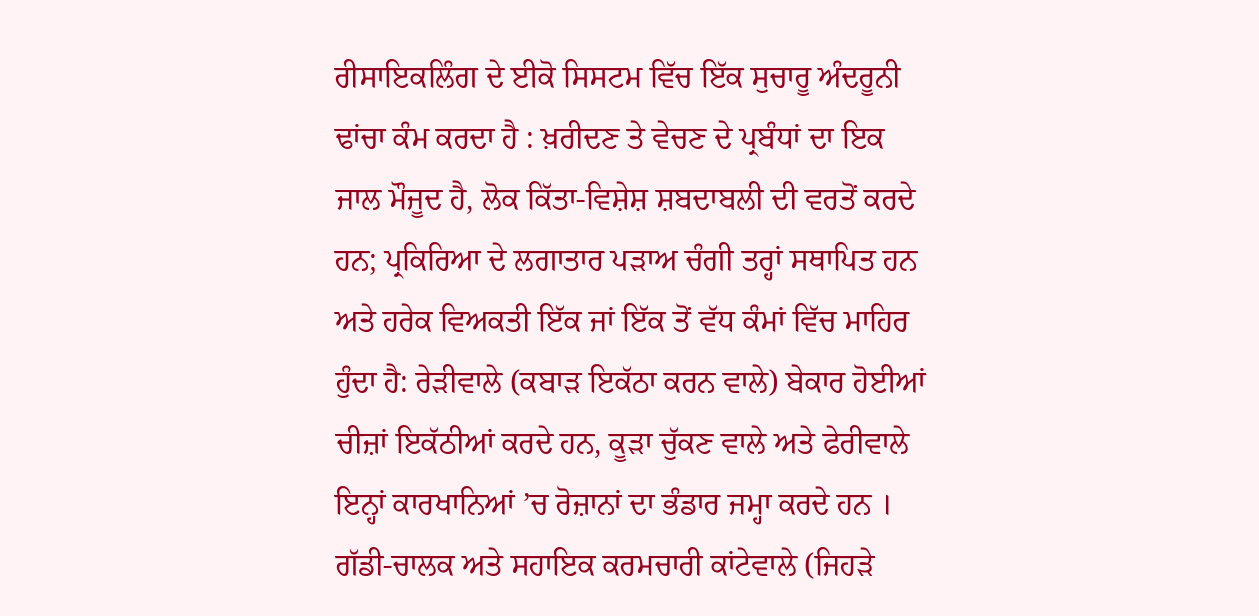ਰੀਸਾਇਕਲਿੰਗ ਦੇ ਈਕੋ ਸਿਸਟਮ ਵਿੱਚ ਇੱਕ ਸੁਚਾਰੂ ਅੰਦਰੂਨੀ ਢਾਂਚਾ ਕੰਮ ਕਰਦਾ ਹੈ : ਖ਼ਰੀਦਣ ਤੇ ਵੇਚਣ ਦੇ ਪ੍ਰਬੰਧਾਂ ਦਾ ਇਕ ਜਾਲ ਮੌਜੂਦ ਹੈ, ਲੋਕ ਕਿੱਤਾ-ਵਿਸ਼ੇਸ਼ ਸ਼ਬਦਾਬਲੀ ਦੀ ਵਰਤੋਂ ਕਰਦੇ ਹਨ; ਪ੍ਰਕਿਰਿਆ ਦੇ ਲਗਾਤਾਰ ਪੜਾਅ ਚੰਗੀ ਤਰ੍ਹਾਂ ਸਥਾਪਿਤ ਹਨ ਅਤੇ ਹਰੇਕ ਵਿਅਕਤੀ ਇੱਕ ਜਾਂ ਇੱਕ ਤੋਂ ਵੱਧ ਕੰਮਾਂ ਵਿੱਚ ਮਾਹਿਰ ਹੁੰਦਾ ਹੈ: ਰੇੜੀਵਾਲੇ (ਕਬਾੜ ਇਕੱਠਾ ਕਰਨ ਵਾਲੇ) ਬੇਕਾਰ ਹੋਈਆਂ ਚੀਜ਼ਾਂ ਇਕੱਠੀਆਂ ਕਰਦੇ ਹਨ, ਕੂੜਾ ਚੁੱਕਣ ਵਾਲੇ ਅਤੇ ਫੇਰੀਵਾਲੇ ਇਨ੍ਹਾਂ ਕਾਰਖਾਨਿਆਂ ’ਚ ਰੋਜ਼ਾਨਾਂ ਦਾ ਭੰਡਾਰ ਜਮ੍ਹਾ ਕਰਦੇ ਹਨ । ਗੱਡੀ-ਚਾਲਕ ਅਤੇ ਸਹਾਇਕ ਕਰਮਚਾਰੀ ਕਾਂਟੇਵਾਲੇ (ਜਿਹੜੇ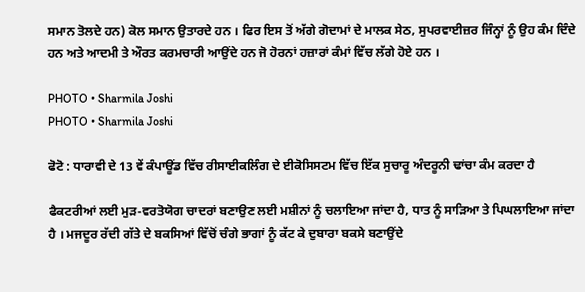ਸਮਾਨ ਤੋਲਦੇ ਹਨ) ਕੋਲ ਸਮਾਨ ਉਤਾਰਦੇ ਹਨ । ਫਿਰ ਇਸ ਤੋਂ ਅੱਗੇ ਗੋਦਾਮਾਂ ਦੇ ਮਾਲਕ ਸੇਠ, ਸੁਪਰਵਾਈਜ਼ਰ ਜਿੰਨ੍ਹਾਂ ਨੂੰ ਉਹ ਕੰਮ ਦਿੰਦੇ ਹਨ ਅਤੇ ਆਦਮੀ ਤੇ ਔਰਤ ਕਰਮਚਾਰੀ ਆਉਂਦੇ ਹਨ ਜੋ ਹੋਰਨਾਂ ਹਜ਼ਾਰਾਂ ਕੰਮਾਂ ਵਿੱਚ ਲੱਗੇ ਹੋਏ ਹਨ ।

PHOTO • Sharmila Joshi
PHOTO • Sharmila Joshi

ਫੋਟੋ : ਧਾਰਾਵੀ ਦੇ 13 ਵੇਂ ਕੰਪਾਊਂਡ ਵਿੱਚ ਰੀਸਾਈਕਲਿੰਗ ਦੇ ਈਕੋਸਿਸਟਮ ਵਿੱਚ ਇੱਕ ਸੁਚਾਰੂ ਅੰਦਰੂਨੀ ਢਾਂਚਾ ਕੰਮ ਕਰਦਾ ਹੈ

ਫੈਕਟਰੀਆਂ ਲਈ ਮੁੜ-ਵਰਤੋਯੋਗ ਚਾਦਰਾਂ ਬਣਾਉਣ ਲਈ ਮਸ਼ੀਨਾਂ ਨੂੰ ਚਲਾਇਆ ਜਾਂਦਾ ਹੈ, ਧਾਤ ਨੂੰ ਸਾੜਿਆ ਤੇ ਪਿਘਲਾਇਆ ਜਾਂਦਾ ਹੈ । ਮਜਦੂਰ ਰੱਦੀ ਗੱਤੇ ਦੇ ਬਕਸਿਆਂ ਵਿੱਚੋਂ ਚੰਗੇ ਭਾਗਾਂ ਨੂੰ ਕੱਟ ਕੇ ਦੁਬਾਰਾ ਬਕਸੇ ਬਣਾਉਂਦੇ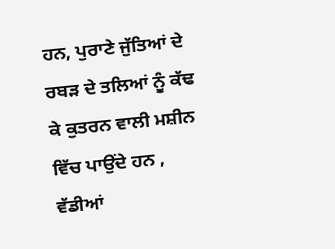ਹਨ, ਪੁਰਾਣੇ ਜੁੱਤਿਆਂ ਦੇ ਰਬੜ ਦੇ ਤਲਿਆਂ ਨੂੰ ਕੱਢ ਕੇ ਕੁਤਰਨ ਵਾਲੀ ਮਸ਼ੀਨ ਵਿੱਚ ਪਾਉਂਦੇ ਹਨ , ਵੱਡੀਆਂ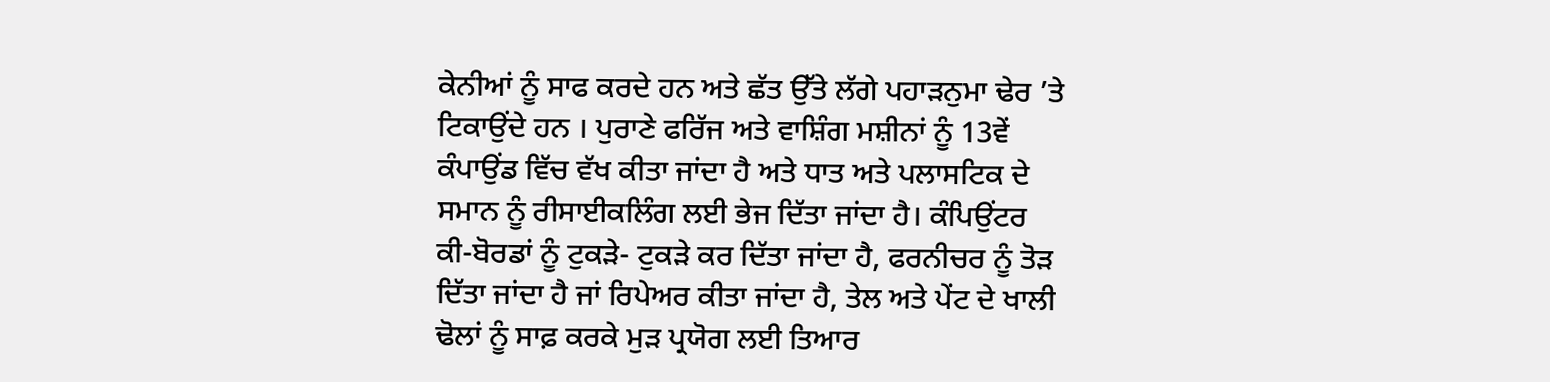ਕੇਨੀਆਂ ਨੂੰ ਸਾਫ ਕਰਦੇ ਹਨ ਅਤੇ ਛੱਤ ਉੱਤੇ ਲੱਗੇ ਪਹਾੜਨੁਮਾ ਢੇਰ ’ਤੇ ਟਿਕਾਉਂਦੇ ਹਨ । ਪੁਰਾਣੇ ਫਰਿੱਜ ਅਤੇ ਵਾਸ਼ਿੰਗ ਮਸ਼ੀਨਾਂ ਨੂੰ 13ਵੇਂ ਕੰਪਾਉਂਡ ਵਿੱਚ ਵੱਖ ਕੀਤਾ ਜਾਂਦਾ ਹੈ ਅਤੇ ਧਾਤ ਅਤੇ ਪਲਾਸਟਿਕ ਦੇ ਸਮਾਨ ਨੂੰ ਰੀਸਾਈਕਲਿੰਗ ਲਈ ਭੇਜ ਦਿੱਤਾ ਜਾਂਦਾ ਹੈ। ਕੰਪਿਉਂਟਰ ਕੀ-ਬੋਰਡਾਂ ਨੂੰ ਟੁਕੜੇ- ਟੁਕੜੇ ਕਰ ਦਿੱਤਾ ਜਾਂਦਾ ਹੈ, ਫਰਨੀਚਰ ਨੂੰ ਤੋੜ ਦਿੱਤਾ ਜਾਂਦਾ ਹੈ ਜਾਂ ਰਿਪੇਅਰ ਕੀਤਾ ਜਾਂਦਾ ਹੈ, ਤੇਲ ਅਤੇ ਪੇਂਟ ਦੇ ਖਾਲੀ ਢੋਲਾਂ ਨੂੰ ਸਾਫ਼ ਕਰਕੇ ਮੁੜ ਪ੍ਰਯੋਗ ਲਈ ਤਿਆਰ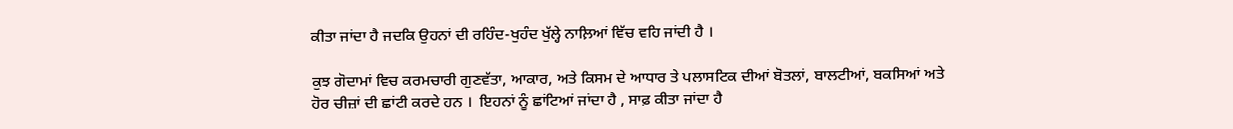ਕੀਤਾ ਜਾਂਦਾ ਹੈ ਜਦਕਿ ਉਹਨਾਂ ਦੀ ਰਹਿੰਦ-ਖੁਹੰਦ ਖੁੱਲ੍ਹੇ ਨਾਲ਼ਿਆਂ ਵਿੱਚ ਵਹਿ ਜਾਂਦੀ ਹੈ ।

ਕੁਝ ਗੋਦਾਮਾਂ ਵਿਚ ਕਰਮਚਾਰੀ ਗੁਣਵੱਤਾ, ਆਕਾਰ, ਅਤੇ ਕਿਸਮ ਦੇ ਆਧਾਰ ਤੇ ਪਲਾਸਟਿਕ ਦੀਆਂ ਬੋਤਲਾਂ, ਬਾਲਟੀਆਂ, ਬਕਸਿਆਂ ਅਤੇ ਹੋਰ ਚੀਜ਼ਾਂ ਦੀ ਛਾਂਟੀ ਕਰਦੇ ਹਨ ।  ਇਹਨਾਂ ਨੂੰ ਛਾਂਟਿਆਂ ਜਾਂਦਾ ਹੈ , ਸਾਫ਼ ਕੀਤਾ ਜਾਂਦਾ ਹੈ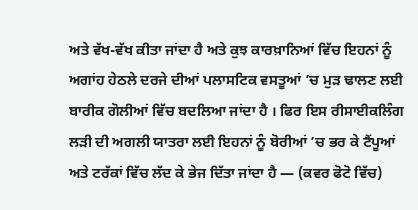ਅਤੇ ਵੱਖ-ਵੱਖ ਕੀਤਾ ਜਾਂਦਾ ਹੈ ਅਤੇ ਕੁਝ ਕਾਰਖ਼ਾਨਿਆਂ ਵਿੱਚ ਇਹਨਾਂ ਨੂੰ ਅਗਾਂਹ ਹੇਠਲੇ ਦਰਜੇ ਦੀਆਂ ਪਲਾਸਟਿਕ ਵਸਤੂਆਂ ’ਚ ਮੁੜ ਢਾਲਣ ਲਈ ਬਾਰੀਕ ਗੋਲੀਆਂ ਵਿੱਚ ਬਦਲਿਆ ਜਾਂਦਾ ਹੈ । ਫਿਰ ਇਸ ਰੀਸਾਈਕਲਿੰਗ ਲੜੀ ਦੀ ਅਗਲੀ ਯਾਤਰਾ ਲਈ ਇਹਨਾਂ ਨੂੰ ਬੋਰੀਆਂ ’ਚ ਭਰ ਕੇ ਟੈਂਪੂਆਂ ਅਤੇ ਟਰੱਕਾਂ ਵਿੱਚ ਲੱਦ ਕੇ ਭੇਜ ਦਿੱਤਾ ਜਾਂਦਾ ਹੈ — (ਕਵਰ ਫੋਟੋ ਵਿੱਚ)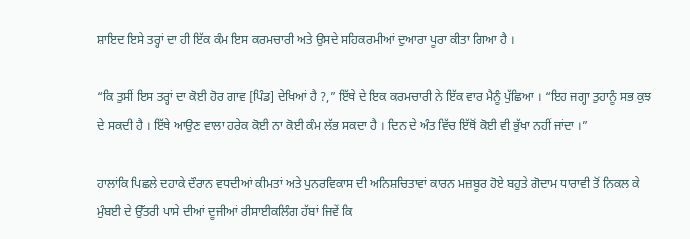ਸ਼ਾਇਦ ਇਸੇ ਤਰ੍ਹਾਂ ਦਾ ਹੀ ਇੱਕ ਕੰਮ ਇਸ ਕਰਮਚਾਰੀ ਅਤੇ ਉਸਦੇ ਸਹਿਕਰਮੀਆਂ ਦੁਆਰਾ ਪੂਰਾ ਕੀਤਾ ਗਿਆ ਹੈ ।

“ਕਿ ਤੁਸੀਂ ਇਸ ਤਰ੍ਹਾਂ ਦਾ ਕੋਈ ਹੋਰ ਗਾਵ [ਪਿੰਡ] ਦੇਖਿਆਂ ਹੈ ?,” ਇੱਥੇ ਦੇ ਇਕ ਕਰਮਚਾਰੀ ਨੇ ਇੱਕ ਵਾਰ ਮੈਨੂੰ ਪੁੱਛਿਆ । “ਇਹ ਜਗ੍ਹਾ ਤੁਹਾਨੂੰ ਸਭ ਕੁਝ ਦੇ ਸਕਦੀ ਹੈ । ਇੱਥੇ ਆਉਣ ਵਾਲਾ ਹਰੇਕ ਕੋਈ ਨਾ ਕੋਈ ਕੰਮ ਲੱਭ ਸਕਦਾ ਹੈ । ਦਿਨ ਦੇ ਅੰਤ ਵਿੱਚ ਇੱਥੋਂ ਕੋਈ ਵੀ ਭੁੱਖਾ ਨਹੀਂ ਜਾਂਦਾ ।”

ਹਾਲਾਂਕਿ ਪਿਛਲੇ ਦਹਾਕੇ ਦੌਰਾਨ ਵਧਦੀਆਂ ਕੀਮਤਾਂ ਅਤੇ ਪੁਨਰਵਿਕਾਸ ਦੀ ਅਨਿਸ਼ਚਿਤਾਵਾਂ ਕਾਰਨ ਮਜ਼ਬੂਰ ਹੋਏ ਬਹੁਤੇ ਗੋਦਾਮ ਧਾਰਾਵੀ ਤੋਂ ਨਿਕਲ ਕੇ ਮੁੰਬਈ ਦੇ ਉੱਤਰੀ ਪਾਸੇ ਦੀਆਂ ਦੂਜੀਆਂ ਰੀਸਾਈਕਲਿੰਗ ਹੱਬਾਂ ਜਿਵੇਂ ਕਿ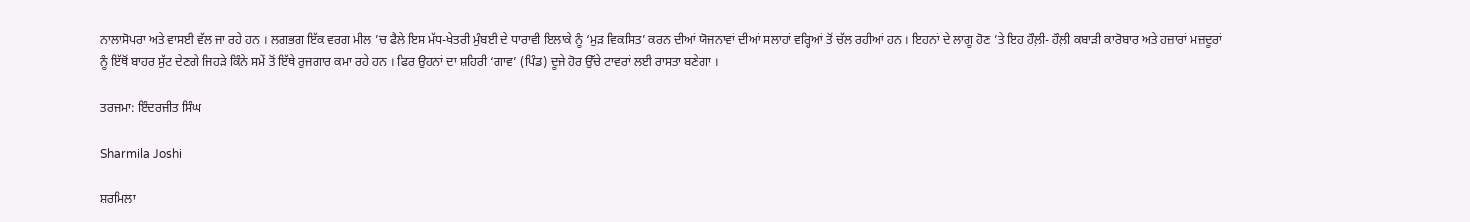ਨਾਲਾਸੋਪਰਾ ਅਤੇ ਵਾਸਈ ਵੱਲ ਜਾ ਰਹੇ ਹਨ । ਲਗਭਗ ਇੱਕ ਵਰਗ ਮੀਲ ’ਚ ਫੈਲੇ ਇਸ ਮੱਧ-ਖੇਤਰੀ ਮੁੰਬਈ ਦੇ ਧਾਰਾਵੀ ਇਲਾਕੇ ਨੂੰ ‘ਮੁੜ ਵਿਕਸਿਤ’ ਕਰਨ ਦੀਆਂ ਯੋਜਨਾਵਾਂ ਦੀਆਂ ਸਲਾਹਾਂ ਵਰ੍ਹਿਆਂ ਤੋਂ ਚੱਲ ਰਹੀਆਂ ਹਨ । ਇਹਨਾਂ ਦੇ ਲਾਗੂ ਹੋਣ ’ਤੇ ਇਹ ਹੌਲ਼ੀ- ਹੌਲ਼ੀ ਕਬਾੜੀ ਕਾਰੋਬਾਰ ਅਤੇ ਹਜ਼ਾਰਾਂ ਮਜ਼ਦੂਰਾਂ ਨੂੰ ਇੱਥੋਂ ਬਾਹਰ ਸੁੱਟ ਦੇਣਗੇ ਜਿਹੜੇ ਕਿੰਨੇ ਸਮੇਂ ਤੋਂ ਇੱਥੇ ਰੁਜਗਾਰ ਕਮਾ ਰਹੇ ਹਨ । ਫਿਰ ਉਹਨਾਂ ਦਾ ਸ਼ਹਿਰੀ ‘ਗਾਵ’ (ਪਿੰਡ) ਦੂਜੇ ਹੋਰ ਉੱਚੇ ਟਾਵਰਾਂ ਲਈ ਰਾਸਤਾ ਬਣੇਗਾ ।

ਤਰਜਮਾ: ਇੰਦਰਜੀਤ ਸਿੰਘ

Sharmila Joshi

ਸ਼ਰਮਿਲਾ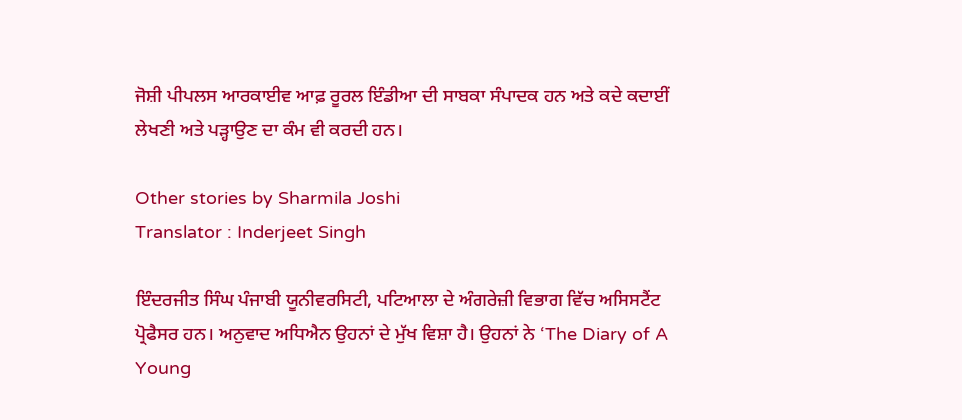ਜੋਸ਼ੀ ਪੀਪਲਸ ਆਰਕਾਈਵ ਆਫ਼ ਰੂਰਲ ਇੰਡੀਆ ਦੀ ਸਾਬਕਾ ਸੰਪਾਦਕ ਹਨ ਅਤੇ ਕਦੇ ਕਦਾਈਂ ਲੇਖਣੀ ਅਤੇ ਪੜ੍ਹਾਉਣ ਦਾ ਕੰਮ ਵੀ ਕਰਦੀ ਹਨ।

Other stories by Sharmila Joshi
Translator : Inderjeet Singh

ਇੰਦਰਜੀਤ ਸਿੰਘ ਪੰਜਾਬੀ ਯੂਨੀਵਰਸਿਟੀ, ਪਟਿਆਲਾ ਦੇ ਅੰਗਰੇਜ਼ੀ ਵਿਭਾਗ ਵਿੱਚ ਅਸਿਸਟੈਂਟ ਪ੍ਰੋਫੈਸਰ ਹਨ। ਅਨੁਵਾਦ ਅਧਿਐਨ ਉਹਨਾਂ ਦੇ ਮੁੱਖ ਵਿਸ਼ਾ ਹੈ। ਉਹਨਾਂ ਨੇ ‘The Diary of A Young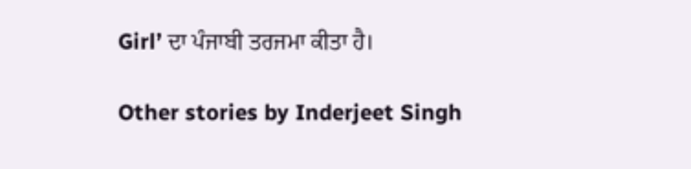Girl’ ਦਾ ਪੰਜਾਬੀ ਤਰਜਮਾ ਕੀਤਾ ਹੈ।

Other stories by Inderjeet Singh